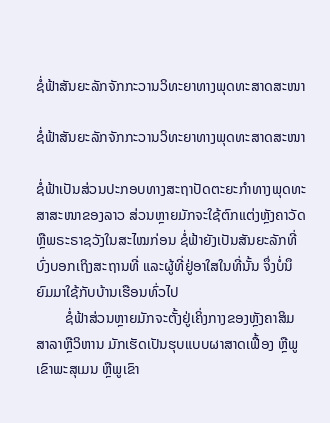ຊໍ່ຟ້າສັນຍະລັກຈັກກະວານວິທະຍາທາງພຸດທະສາດສະໜາ

ຊໍ່ຟ້າສັນຍະລັກຈັກກະວານວິທະຍາທາງພຸດທະສາດສະໜາ

ຊໍ່ຟ້າເປັນສ່ວນປະກອບທາງສະຖາປັດຕະຍະກຳທາງພຸດທະສາສະໜາຂອງລາວ ສ່ວນຫຼາຍມັກຈະໃຊ້ຕົກແຕ່ງຫຼັງຄາວັດ ຫຼືພຣະຣາຊວັງໃນສະໄໝກ່ອນ ຊໍ່ຟ້າຍັງເປັນສັນຍະລັກທີ່ບົ່ງບອກເຖິງສະຖານທີ່ ແລະຜູ້ທີ່ຢູ່ອາໃສໃນທີ່ນັ້ນ ຈຶ່ງບໍ່ນຶຍົມມາໃຊ້ກັບບ້ານເຮືອນທົ່ວໄປ
        ຊໍ່ຟ້າສ່ວນຫຼາຍມັກຈະຕັ້ງຢູ່ເຄິ່ງກາງຂອງຫຼັງຄາສິມ ສາລາຫຼືວິຫານ ມັກເຮັດເປັນຮຸບແບບຜາສາດເຟື້ອງ ຫຼືພູເຂົາພະສຸເມນ ຫຼືພູເຂົາ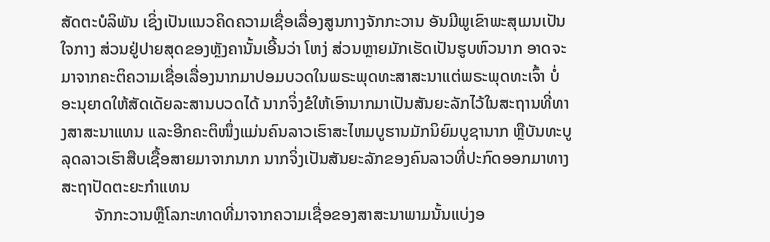ສັດຕະບໍລິພັນ ເຊິ່ງເປັນແນວຄິດຄວາມເຊື່ອເລື່ອງສູນກາງຈັກກະວານ ອັນມີພູເຂົາພະສຸເມນເປັນໃຈກາງ ສ່ວນຢູ່ປາຍສຸດຂອງຫຼັງຄານັ້ນເອີ້ນວ່າ ໂຫງ່ ສ່ວນຫຼາຍມັກເຮັດເປັນຮູບຫົວນາກ ອາດຈະມາຈາກຄະຕິຄວາມເຊື່ອເລື່ອງນາກມາປອມບວດໃນພຣະພຸດທະສາສະນາແຕ່ພຣະພຸດທະເຈົ້າ ບໍ່ອະນຸຍາດໃຫ້ສັດເດັຍລະສານບວດໄດ້ ນາກຈິ່ງຂໍໃຫ້ເອົານາກມາເປັນສັນຍະລັກໄວ້ໃນສະຖານທີ່ທາງສາສະນາແທນ ແລະອີກຄະຕິໜຶ່ງແມ່ນຄົນລາວເຮົາສະໄຫມບູຮານມັກນິຍົມບູຊານາກ ຫຼືບັນທະບູລຸດລາວເຮົາສືບເຊື້ອສາຍມາຈາກນາກ ນາກຈິ່ງເປັນສັນຍະລັກຂອງຄົນລາວທີ່ປະກົດອອກມາທາງສະຖາປັດຕະຍະກຳແທນ
        ຈັກກະວານຫຼືໂລກະທາດທີ່ມາຈາກຄວາມເຊື່ອຂອງສາສະນາພາມນັ້ນແບ່ງອ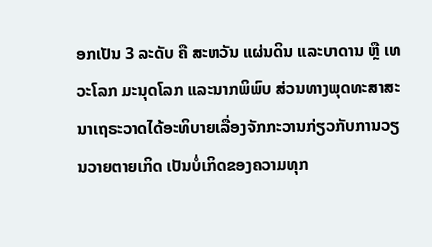ອກເປັນ 3 ລະດັບ ຄື ສະຫວັນ ແຜ່ນດິນ ແລະບາດານ ຫຼື ເທວະໂລກ ມະນຸດໂລກ ແລະນາກພິພົບ ສ່ວນທາງພຸດທະສາສະນາເຖຣະວາດໄດ້ອະທິບາຍເລື່ອງຈັກກະວານກ່ຽວກັບການວຽນວາຍຕາຍເກິດ ເປັນບໍ່ເກິດຂອງຄວາມທຸກ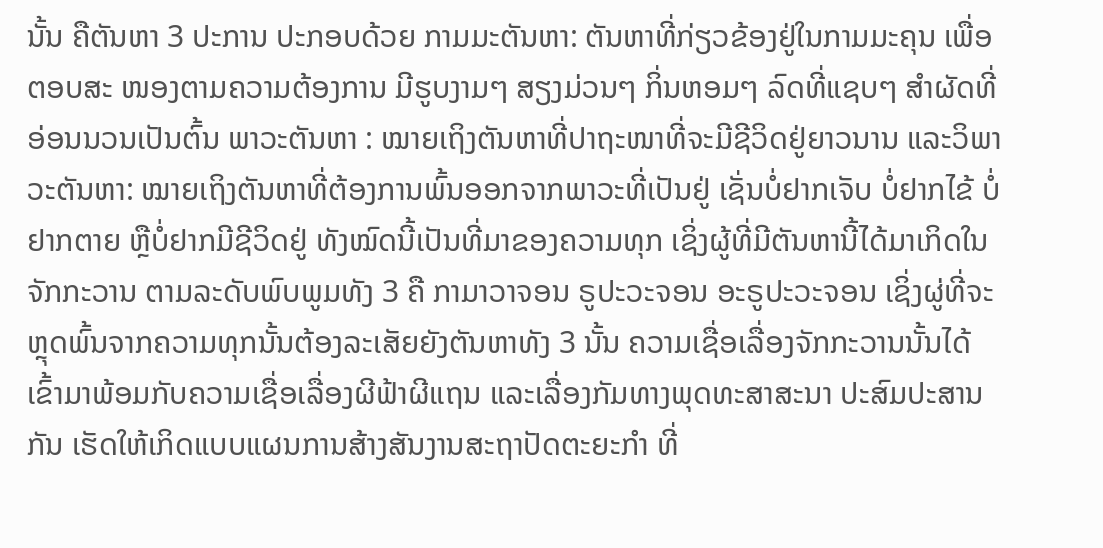ນັ້ນ ຄືຕັນຫາ 3 ປະການ ປະກອບດ້ວຍ ກາມມະຕັນຫາ: ຕັນຫາທີ່ກ່ຽວຂ້ອງຢູ່ໃນກາມມະຄຸນ ເພື່ອຕອບສະ ໜອງຕາມຄວາມຕ້ອງການ ມີຮູບງາມໆ ສຽງມ່ວນໆ ກິ່ນຫອມໆ ລົດທີ່ແຊບໆ ສຳຜັດທີ່ອ່ອນນວນເປັນຕົ້ນ ພາວະຕັນຫາ : ໝາຍເຖິງຕັນຫາທີ່ປາຖະໜາທີ່ຈະມີຊີວິດຢູ່ຍາວນານ ແລະວິພາວະຕັນຫາ: ໝາຍເຖິງຕັນຫາທີ່ຕ້ອງການພົ້ນອອກຈາກພາວະທີ່ເປັນຢູ່ ເຊັ່ນບໍ່ຢາກເຈັບ ບໍ່ຢາກໄຂ້ ບໍ່ຢາກຕາຍ ຫຼືບໍ່ຢາກມີຊີວິດຢູ່ ທັງໝົດນີ້ເປັນທີ່ມາຂອງຄວາມທຸກ ເຊິ່ງຜູ້ທີ່ມີຕັນຫານີ້ໄດ້ມາເກິດໃນຈັກກະວານ ຕາມລະດັບພົບພູມທັງ 3 ຄື ກາມາວາຈອນ ຣູປະວະຈອນ ອະຣູປະວະຈອນ ເຊິ່ງຜູ່ທີ່ຈະຫຼຸດພົ້ນຈາກຄວາມທຸກນັ້ນຕ້ອງລະເສັຍຍັງຕັນຫາທັງ 3 ນັ້ນ ຄວາມເຊື່ອເລື່ອງຈັກກະວານນັ້ນໄດ້ເຂົ້າມາພ້ອມກັບຄວາມເຊື່ອເລື່ອງຜີຟ້າຜີແຖນ ແລະເລື່ອງກັມທາງພຸດທະສາສະນາ ປະສົມປະສານກັນ ເຮັດໃຫ້ເກິດແບບແຜນການສ້າງສັນງານສະຖາປັດຕະຍະກຳ ທີ່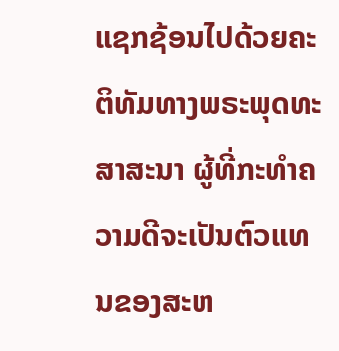ແຊກຊ້ອນໄປດ້ວຍຄະຕິທັມທາງພຣະພຸດທະສາສະນາ ຜູ້ທີ່ກະທຳຄວາມດີຈະເປັນຕົວແທນຂອງສະຫ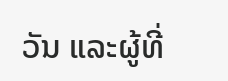ວັນ ແລະຜູ້ທີ່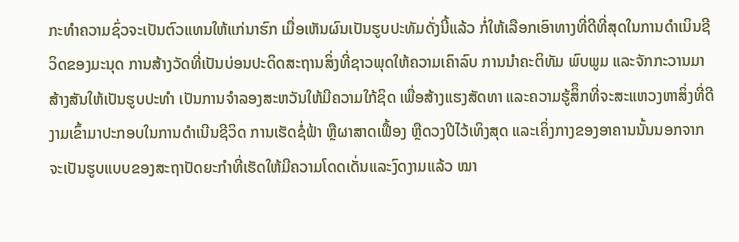ກະທຳຄວາມຊົ່ວຈະເປັນຕົວແທນໃຫ້ແກ່ນາຮົກ ເມື່ອເຫັນຜົນເປັນຮູບປະທັມດັ່ງນີ້ແລ້ວ ກໍ່ໃຫ້ເລືອກເອົາທາງທີ່ດີທີ່ສຸດໃນການດຳເນິນຊີວິດຂອງມະນຸດ ການສ້າງວັດທີ່ເປັນບ່ອນປະດິດສະຖານສິ່ງທີ່ຊາວພຸດໃຫ້ຄວາມເຄົາລົບ ການນຳຄະຕິທັມ ພົບພູມ ແລະຈັກກະວານມາສ້າງສັນໃຫ້ເປັນຮູບປະທຳ ເປັນການຈຳລອງສະຫວັນໃຫ້ມີຄວາມໃກ້ຊິດ ເພື່ອສ້າງແຮງສັດທາ ແລະຄວາມຮູ້ສິຶກທີ່ຈະສະແຫວງຫາສິ່ງທີ່ດີງາມເຂົ້າມາປະກອບໃນການດຳເນີນຊີວິດ ການເຮັດຊໍ່ຟ້າ ຫຼືຜາສາດເຟື້ອງ ຫຼືດວງປີໄວ້ເທິງສຸດ ແລະເຄິ່ງກາງຂອງອາຄານນັ້ນນອກຈາກຈະເປັນຮູບແບບຂອງສະຖາປັດຍະກຳທີ່ເຮັດໃຫ້ມີຄວາມໂດດເດັ່ນແລະງົດງາມແລ້ວ ໝາ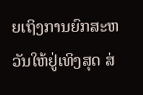ຍເຖິງການຍົກສະຫວັນໃຫ້ຢູ່ເທິງສຸດ ສ່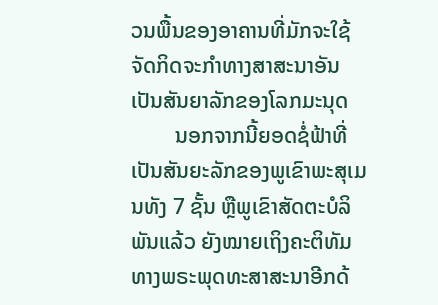ວນພື້ນຂອງອາຄານທີ່ມັກຈະໃຊ້ຈັດກິດຈະກຳທາງສາສະນາອັນເປັນສັນຍາລັກຂອງໂລກມະນຸດ
        ນອກຈາກນີ້ຍອດຊໍ່ຟ້າທີ່ເປັນສັນຍະລັກຂອງພູເຂົາພະສຸເມນທັງ 7 ຊັ້ນ ຫຼືພູເຂົາສັດຕະບໍລິພັນແລ້ວ ຍັງໝາຍເຖິງຄະຕິທັມທາງພຣະພຸດທະສາສະນາອີກດ້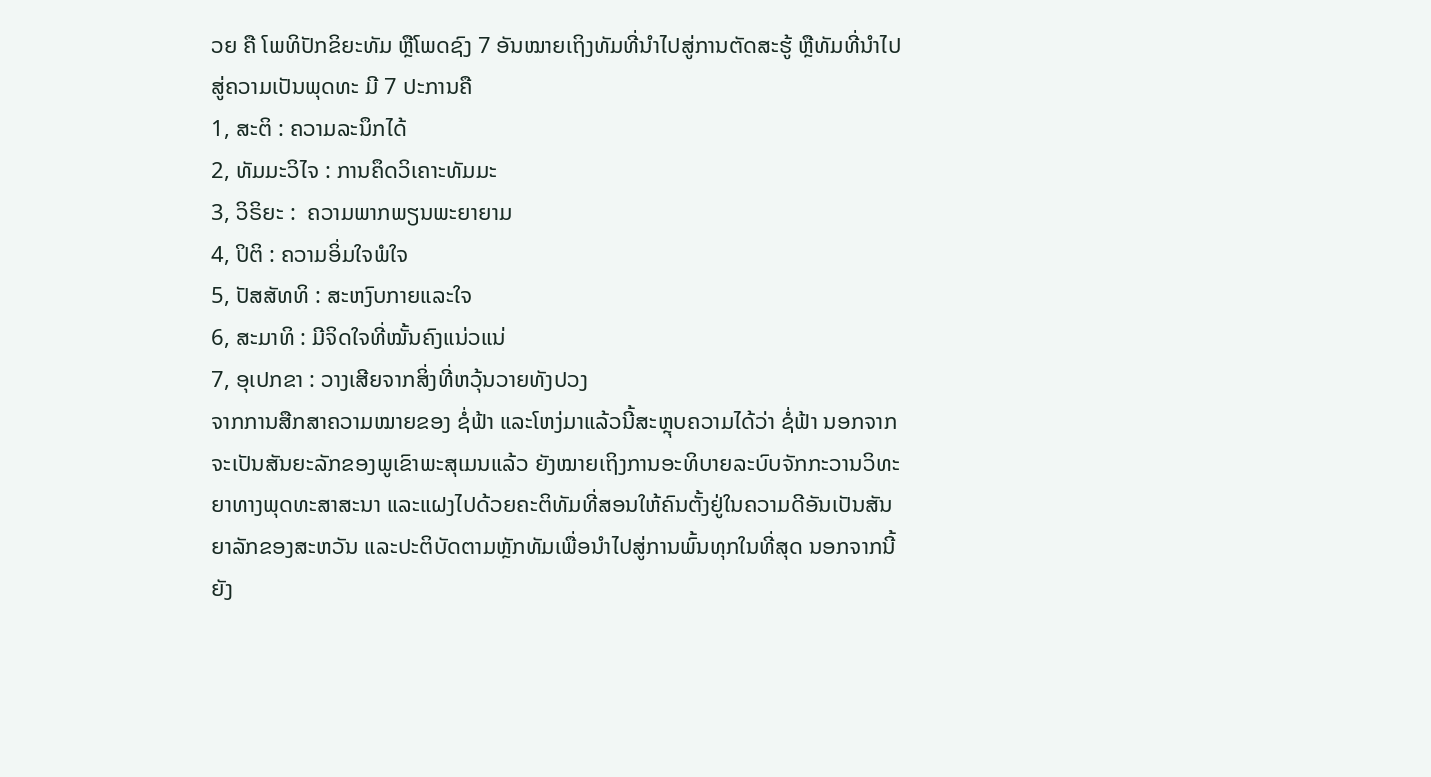ວຍ ຄື ໂພທິປັກຂິຍະທັມ ຫຼືໂພດຊົງ 7 ອັນໝາຍເຖິງທັມທີ່ນຳໄປສູ່ການຕັດສະຮູ້ ຫຼືທັມທີ່ນຳໄປສູ່ຄວາມເປັນພຸດທະ ມີ 7 ປະການຄື
1, ສະຕິ : ຄວາມລະນຶກໄດ້
2, ທັມມະວິໄຈ : ການຄຶດວິເຄາະທັມມະ
3, ວິຣິຍະ :  ຄວາມພາກພຽນພະຍາຍາມ
4, ປິຕິ : ຄວາມອິ່ມໃຈພໍໃຈ
5, ປັສສັທທິ : ສະຫງົບກາຍແລະໃຈ
6, ສະມາທິ : ມີຈິດໃຈທີ່ໝັ້ນຄົງແນ່ວແນ່
7, ອຸເປກຂາ : ວາງເສີຍຈາກສິ່ງທີ່ຫວຸ້ນວາຍທັງປວງ
ຈາກການສືກສາຄວາມໝາຍຂອງ ຊໍ່ຟ້າ ແລະໂຫງ່ມາແລ້ວນີ້ສະຫຼຸບຄວາມໄດ້ວ່າ ຊໍ່ຟ້າ ນອກຈາກຈະເປັນສັນຍະລັກຂອງພູເຂົາພະສຸເມນແລ້ວ ຍັງໝາຍເຖິງການອະທິບາຍລະບົບຈັກກະວານວິທະຍາທາງພຸດທະສາສະນາ ແລະແຝງໄປດ້ວຍຄະຕິທັມທີ່ສອນໃຫ້ຄົນຕັ້ງຢູ່ໃນຄວາມດີອັນເປັນສັນຍາລັກຂອງສະຫວັນ ແລະປະຕິບັດຕາມຫຼັກທັມເພື່ອນຳໄປສູ່ການພົ້ນທຸກໃນທີ່ສຸດ ນອກຈາກນີ້ຍັງ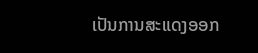ເປັນການສະແດງອອກ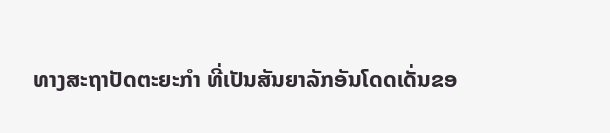ທາງສະຖາປັດຕະຍະກຳ ທີ່ເປັນສັນຍາລັກອັນໂດດເດັ່ນຂອ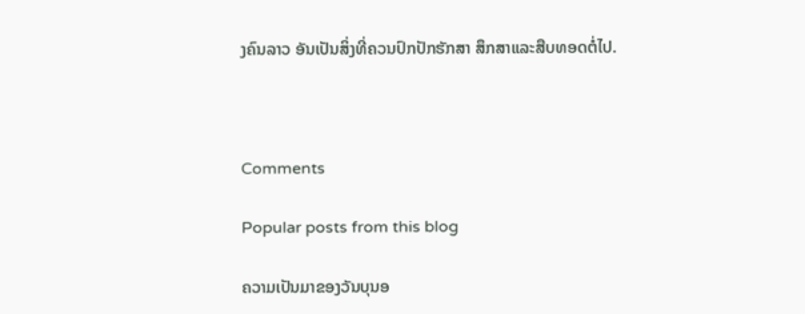ງຄົນລາວ ອັນເປັນສິ່ງທີ່ຄວນປົກປັກຮັກສາ ສຶກສາແລະສືບທອດຕໍ່ໄປ.



Comments

Popular posts from this blog

ຄວາມເປັນມາຂອງວັນບຸນອ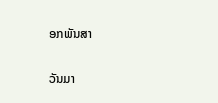ອກພັນສາ

ວັນມາ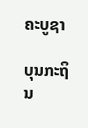ຄະບູຊາ

ບຸນກະຖິນ